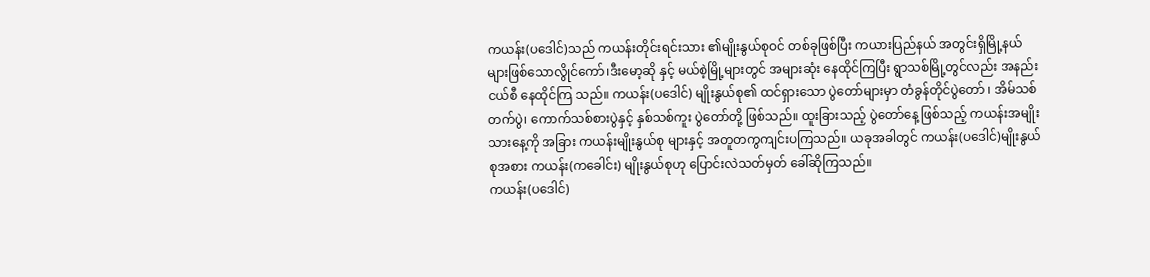ကယန်း(ပဒေါင်)သည် ကယန်းတိုင်းရင်းသား ၏မျိုးနွယ်စုဝင် တစ်ခုဖြစ်ပြီး ကယားပြည်နယ် အတွင်းရှိမြို့နယ်များဖြစ်သောလွိုင်ကော်၊ဒီးမော့ဆို နှင့် မယ်စဲ့မြို့များတွင် အများဆုံး နေထိုင်ကြပြီး ရွာသစ်မြို့တွင်လည်း အနည်းငယ်စီ နေထိုင်ကြ သည်။ ကယန်း(ပဒေါင်) မျိုးနွယ်စု၏ ထင်ရှားသော ပွဲတော်များမှာ တံခွန်တိုင်ပွဲတော် ၊ အိမ်သစ်တက်ပွဲ၊ ကောက်သစ်စားပွဲနှင့် နှစ်သစ်ကူး ပွဲတော်တို့ ဖြစ်သည်။ ထူးခြားသည့် ပွဲတော်နေ့ ဖြစ်သည့် ကယန်းအမျိုးသားနေ့ကို အခြား ကယန်းမျိုးနွယ်စု များနှင့် အတူတကွကျင်းပကြသည်။ ယခုအခါတွင် ကယန်း(ပဒေါင်)မျိုးနွယ်စုအစား ကယန်း(ကခေါင်း) မျိုးနွယ်စုဟု ပြောင်းလဲသတ်မှတ် ခေါ်ဆိုကြသည်။
ကယန်း(ပဒေါင်)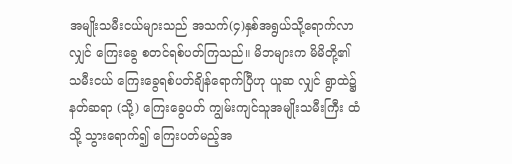အမျိုးသမီးငယ်များသည် အသက်(၄)နှစ်အရွယ်သို့ရောက်လာလျှင် ကြေးခွေ စတင်ရစ်ပတ်ကြသည်။ မိဘများက မိမိတို့၏ သမီးငယ် ကြေးခွေရစ်ပတ်ချိန်ရောက်ပြီဟု ယူဆ လျှင် ရွာထဲ၌ နတ်ဆရာ (သို့) ကြေးခွေပတ် ကျွမ်းကျင်သူအမျိုးသမီးကြီး ထံသို့ သွားရောက်၍ ကြေးပတ်မည့်အ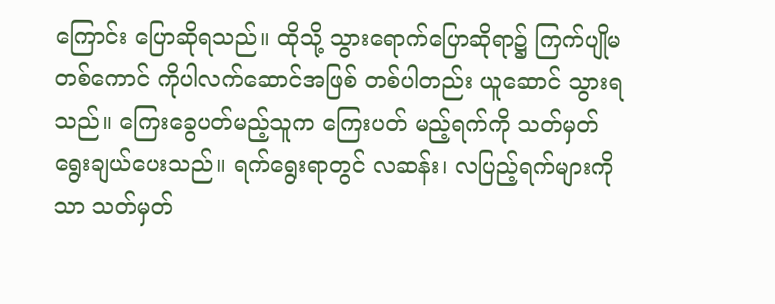ကြောင်း ပြောဆိုရသည်။ ထိုသို့ သွားရောက်ပြောဆိုရာ၌ ကြက်ပျိုမတစ်ကောင် ကိုပါလက်ဆောင်အဖြစ် တစ်ပါတည်း ယူဆောင် သွားရသည်။ ကြေးခွေပတ်မည့်သူက ကြေးပတ် မည့်ရက်ကို သတ်မှတ် ရွေးချယ်ပေးသည်။ ရက်ရွေးရာတွင် လဆန်း၊ လပြည့်ရက်များကိုသာ သတ်မှတ်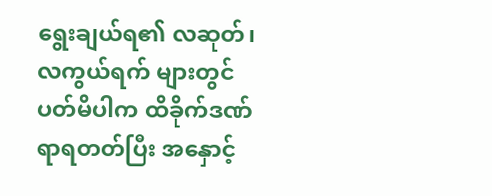ရွေးချယ်ရ၏ လဆုတ်၊ လကွယ်ရက် များတွင် ပတ်မိပါက ထိခိုက်ဒဏ်ရာရတတ်ပြီး အနှောင့်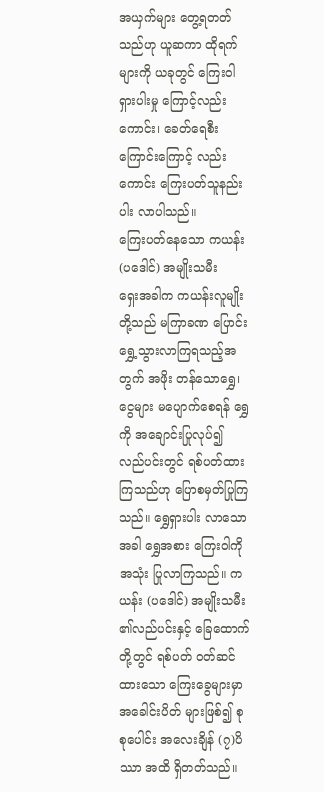အယှက်များ တွေ့ရတတ်သည်ဟု ယူဆကာ ထိုရက်များကို ယခုတွင် ကြေးဝါရှားပါးမှု ကြောင့်လည်းကောင်း၊ ခေတ်ရေစီးကြောင်းကြောင့် လည်းကောင်း ကြေးပတ်သူနည်းပါး လာပါသည်။
ကြေးပတ်နေသော ကယန်း(ပဒေါင်) အမျိုးသမီး
ရှေးအခါက ကယန်းလူမျိုးတို့သည် မကြာခဏ ပြောင်းရွှေ့သွားလာကြရသည့်အတွက် အဖိုး တန်သောရွှေ၊ ငွေများ မပျောက်စေရန် ရွှေကို အချောင်းပြုလုပ်၍ လည်ပင်းတွင် ရစ်ပတ်ထား ကြသည်ဟု ပြောစမှတ်ပြုကြသည်။ ရွှေရှားပါး လာသောအခါ ရွှေအစား ကြေးဝါကိုအသုံး ပြုလာကြသည်။ ကယန်း (ပဒေါင်) အမျိုးသမီး ၏လည်ပင်းနှင့် ခြေထောက်တို့တွင် ရစ်ပတ် ဝတ်ဆင်ထားသော ကြေးခွေများမှာ အခေါင်းပိတ် များဖြစ်၍ စုစုပေါင်း အလေးချိန် (၇)ပိဿာ အထိ ရှိတတ်သည်။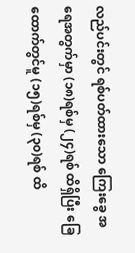လည်ပင်းတွင် ရစ်ပတ်ထားသော ကြေးခွေ အရေအတွက်မှာ (၁၈)ရစ်မှ (၂၄)ရစ် ထိရှိပြီး ခြေထောက်တွင်မူ (၁၅)ရစ်မှ (၃၀)ရစ် ထိ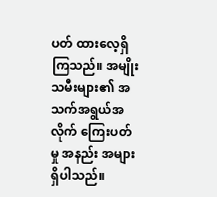ပတ် ထားလေ့ရှိကြသည်။ အမျိုးသမီးများ၏ အသက်အရွယ်အလိုက် ကြေးပတ်မှု အနည်း အများရှိပါသည်။